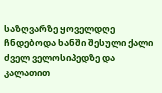საზღვარზე ყოველდღე ჩნდებოდა ხანში შესული ქალი ძველ ველოსიპედზე და კალათით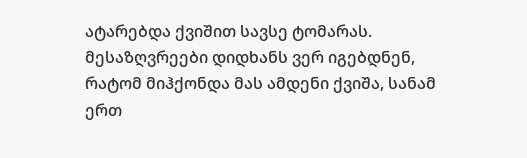ატარებდა ქვიშით სავსე ტომარას. მესაზღვრეები დიდხანს ვერ იგებდნენ, რატომ მიჰქონდა მას ამდენი ქვიშა, სანამ ერთ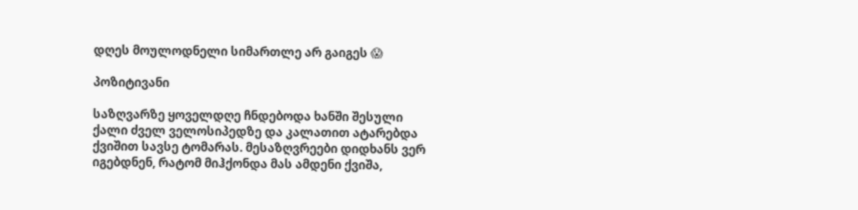დღეს მოულოდნელი სიმართლე არ გაიგეს 😱

პოზიტივანი

საზღვარზე ყოველდღე ჩნდებოდა ხანში შესული ქალი ძველ ველოსიპედზე და კალათით ატარებდა ქვიშით სავსე ტომარას. მესაზღვრეები დიდხანს ვერ იგებდნენ, რატომ მიჰქონდა მას ამდენი ქვიშა,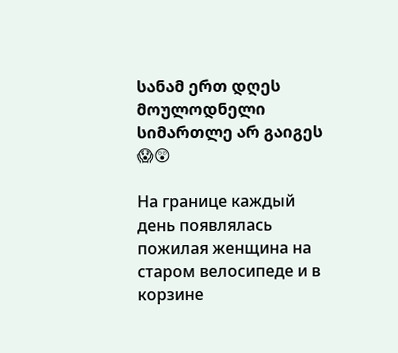სანამ ერთ დღეს მოულოდნელი სიმართლე არ გაიგეს 😱😲

На границе каждый день появлялась пожилая женщина на старом велосипеде и в корзине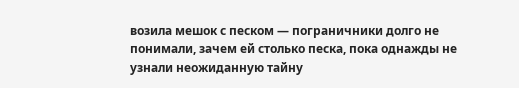возила мешок с песком — пограничники долго не понимали, зачем ей столько песка, пока однажды не узнали неожиданную тайну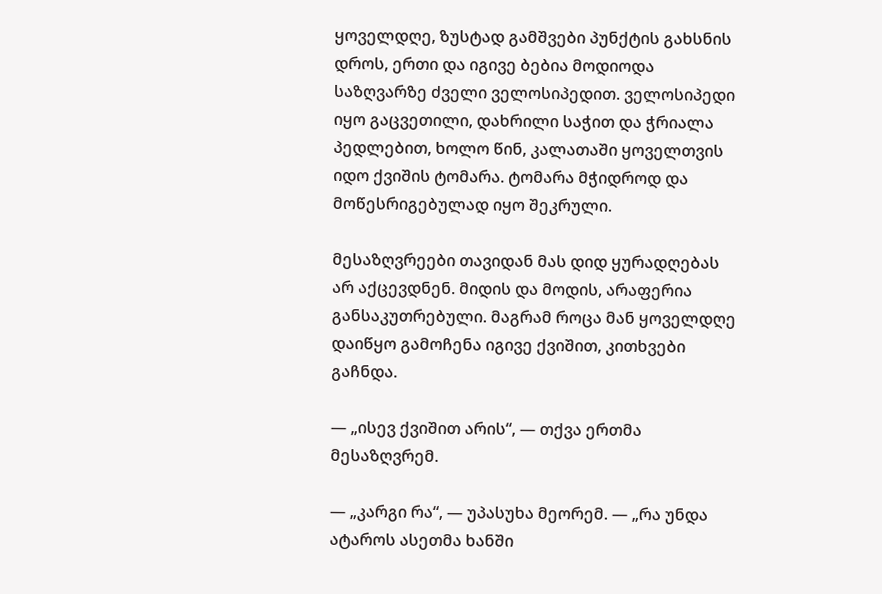ყოველდღე, ზუსტად გამშვები პუნქტის გახსნის დროს, ერთი და იგივე ბებია მოდიოდა საზღვარზე ძველი ველოსიპედით. ველოსიპედი იყო გაცვეთილი, დახრილი საჭით და ჭრიალა პედლებით, ხოლო წინ, კალათაში ყოველთვის იდო ქვიშის ტომარა. ტომარა მჭიდროდ და მოწესრიგებულად იყო შეკრული.

მესაზღვრეები თავიდან მას დიდ ყურადღებას არ აქცევდნენ. მიდის და მოდის, არაფერია განსაკუთრებული. მაგრამ როცა მან ყოველდღე დაიწყო გამოჩენა იგივე ქვიშით, კითხვები გაჩნდა.

— „ისევ ქვიშით არის“, — თქვა ერთმა მესაზღვრემ.

— „კარგი რა“, — უპასუხა მეორემ. — „რა უნდა ატაროს ასეთმა ხანში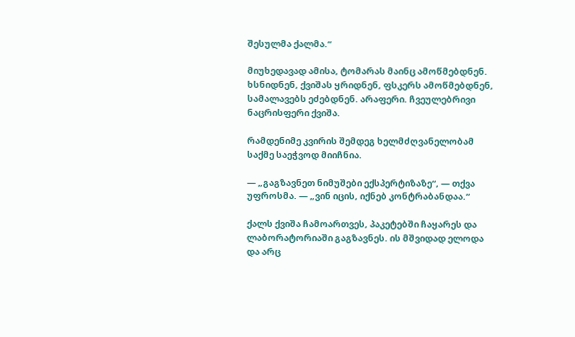შესულმა ქალმა.“

მიუხედავად ამისა, ტომარას მაინც ამოწმებდნენ. ხსნიდნენ, ქვიშას ყრიდნენ, ფსკერს ამოწმებდნენ, სამალავებს ეძებდნენ. არაფერი. ჩვეულებრივი ნაცრისფერი ქვიშა.

რამდენიმე კვირის შემდეგ ხელმძღვანელობამ საქმე საეჭვოდ მიიჩნია.

— „გაგზავნეთ ნიმუშები ექსპერტიზაზე“, — თქვა უფროსმა. — „ვინ იცის, იქნებ კონტრაბანდაა.“

ქალს ქვიშა ჩამოართვეს, პაკეტებში ჩაყარეს და ლაბორატორიაში გაგზავნეს. ის მშვიდად ელოდა და არც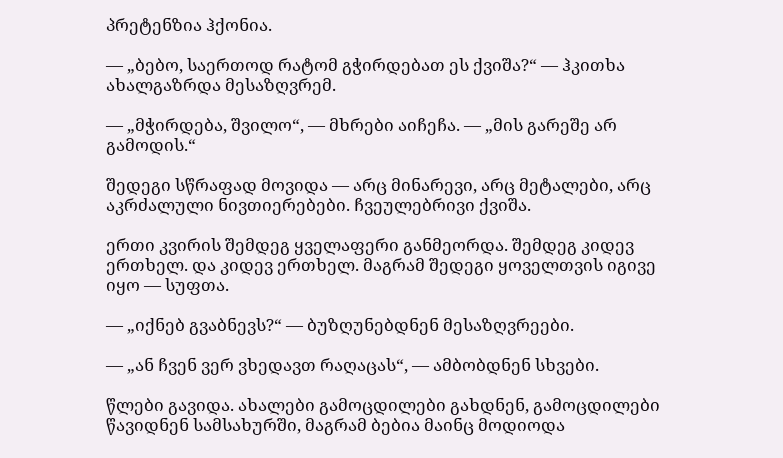პრეტენზია ჰქონია.

— „ბებო, საერთოდ რატომ გჭირდებათ ეს ქვიშა?“ — ჰკითხა ახალგაზრდა მესაზღვრემ.

— „მჭირდება, შვილო“, — მხრები აიჩეჩა. — „მის გარეშე არ გამოდის.“

შედეგი სწრაფად მოვიდა — არც მინარევი, არც მეტალები, არც აკრძალული ნივთიერებები. ჩვეულებრივი ქვიშა.

ერთი კვირის შემდეგ ყველაფერი განმეორდა. შემდეგ კიდევ ერთხელ. და კიდევ ერთხელ. მაგრამ შედეგი ყოველთვის იგივე იყო — სუფთა.

— „იქნებ გვაბნევს?“ — ბუზღუნებდნენ მესაზღვრეები.

— „ან ჩვენ ვერ ვხედავთ რაღაცას“, — ამბობდნენ სხვები.

წლები გავიდა. ახალები გამოცდილები გახდნენ, გამოცდილები წავიდნენ სამსახურში, მაგრამ ბებია მაინც მოდიოდა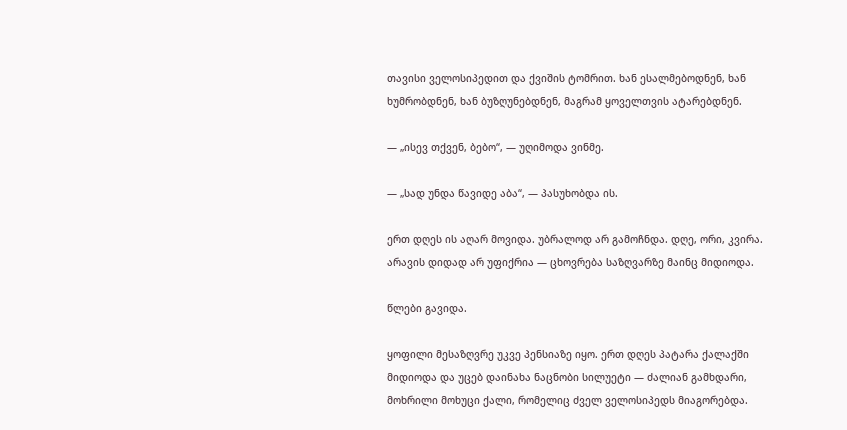თავისი ველოსიპედით და ქვიშის ტომრით. ხან ესალმებოდნენ, ხან ხუმრობდნენ, ხან ბუზღუნებდნენ, მაგრამ ყოველთვის ატარებდნენ.

— „ისევ თქვენ, ბებო“, — უღიმოდა ვინმე.

— „სად უნდა წავიდე აბა“, — პასუხობდა ის.

ერთ დღეს ის აღარ მოვიდა. უბრალოდ არ გამოჩნდა. დღე, ორი, კვირა. არავის დიდად არ უფიქრია — ცხოვრება საზღვარზე მაინც მიდიოდა.

წლები გავიდა.

ყოფილი მესაზღვრე უკვე პენსიაზე იყო. ერთ დღეს პატარა ქალაქში მიდიოდა და უცებ დაინახა ნაცნობი სილუეტი — ძალიან გამხდარი, მოხრილი მოხუცი ქალი, რომელიც ძველ ველოსიპედს მიაგორებდა.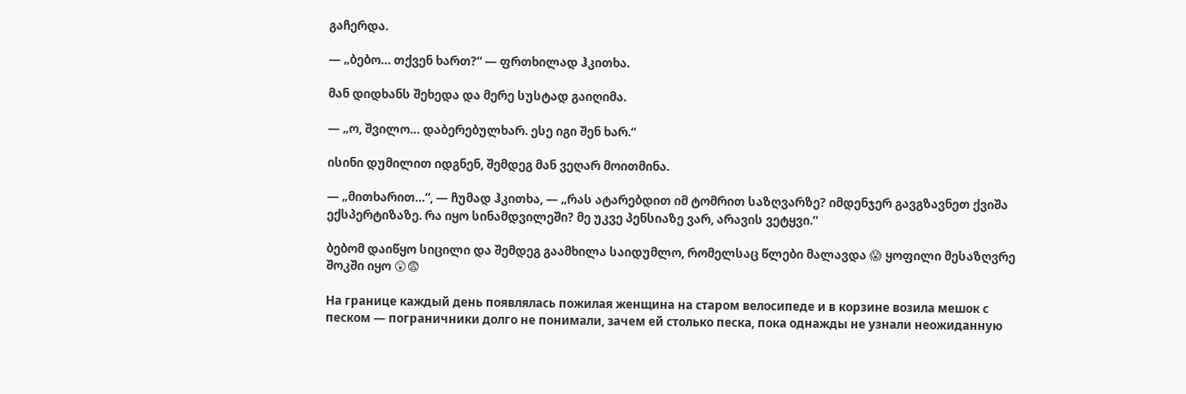გაჩერდა.

— „ბებო… თქვენ ხართ?“ — ფრთხილად ჰკითხა.

მან დიდხანს შეხედა და მერე სუსტად გაიღიმა.

— „ო, შვილო… დაბერებულხარ. ესე იგი შენ ხარ.“

ისინი დუმილით იდგნენ, შემდეგ მან ვეღარ მოითმინა.

— „მითხარით…“, — ჩუმად ჰკითხა, — „რას ატარებდით იმ ტომრით საზღვარზე? იმდენჯერ გავგზავნეთ ქვიშა ექსპერტიზაზე. რა იყო სინამდვილეში? მე უკვე პენსიაზე ვარ, არავის ვეტყვი.“

ბებომ დაიწყო სიცილი და შემდეგ გაამხილა საიდუმლო, რომელსაც წლები მალავდა 😱 ყოფილი მესაზღვრე შოკში იყო 😲😨

На границе каждый день появлялась пожилая женщина на старом велосипеде и в корзине возила мешок с песком — пограничники долго не понимали, зачем ей столько песка, пока однажды не узнали неожиданную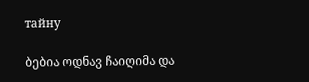тайну

ბებია ოდნავ ჩაიღიმა და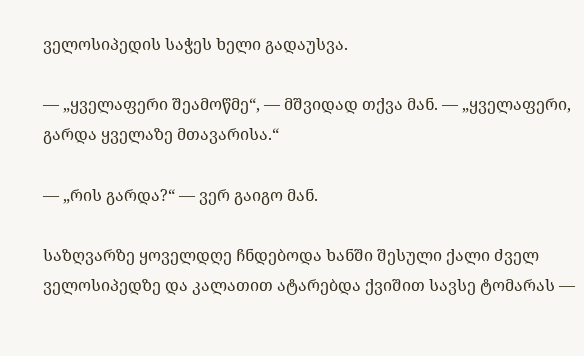ველოსიპედის საჭეს ხელი გადაუსვა.

— „ყველაფერი შეამოწმე“, — მშვიდად თქვა მან. — „ყველაფერი, გარდა ყველაზე მთავარისა.“

— „რის გარდა?“ — ვერ გაიგო მან.

საზღვარზე ყოველდღე ჩნდებოდა ხანში შესული ქალი ძველ ველოსიპედზე და კალათით ატარებდა ქვიშით სავსე ტომარას —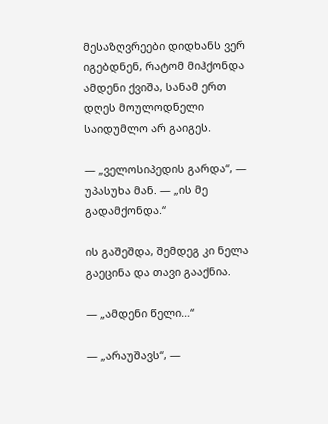მესაზღვრეები დიდხანს ვერ იგებდნენ, რატომ მიჰქონდა ამდენი ქვიშა, სანამ ერთ დღეს მოულოდნელი საიდუმლო არ გაიგეს.

— „ველოსიპედის გარდა“, — უპასუხა მან. — „ის მე გადამქონდა.“

ის გაშეშდა, შემდეგ კი ნელა გაეცინა და თავი გააქნია.

— „ამდენი წელი…“

— „არაუშავს“, —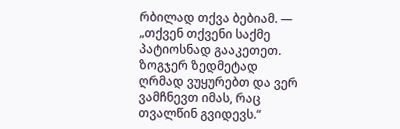რბილად თქვა ბებიამ. — „თქვენ თქვენი საქმე პატიოსნად გააკეთეთ. ზოგჯერ ზედმეტად ღრმად ვუყურებთ და ვერ ვამჩნევთ იმას, რაც თვალწინ გვიდევს.“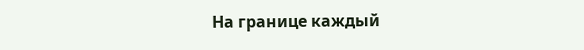На границе каждый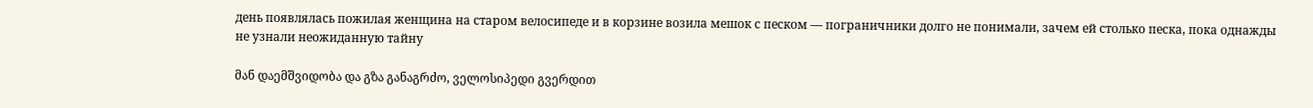день появлялась пожилая женщина на старом велосипеде и в корзине возила мешок с песком — пограничники долго не понимали, зачем ей столько песка, пока однажды не узнали неожиданную тайну

მან დაემშვიდობა და გზა განაგრძო, ველოსიპედი გვერდით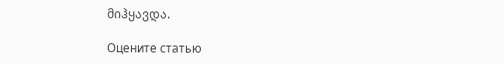მიჰყავდა.

Оцените статью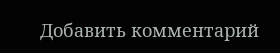Добавить комментарий